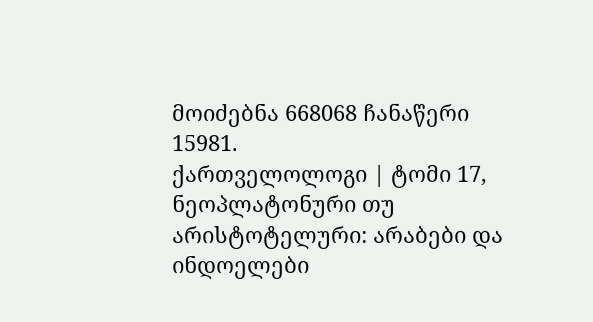მოიძებნა 668068 ჩანაწერი
15981.
ქართველოლოგი | ტომი 17, ნეოპლატონური თუ არისტოტელური: არაბები და ინდოელები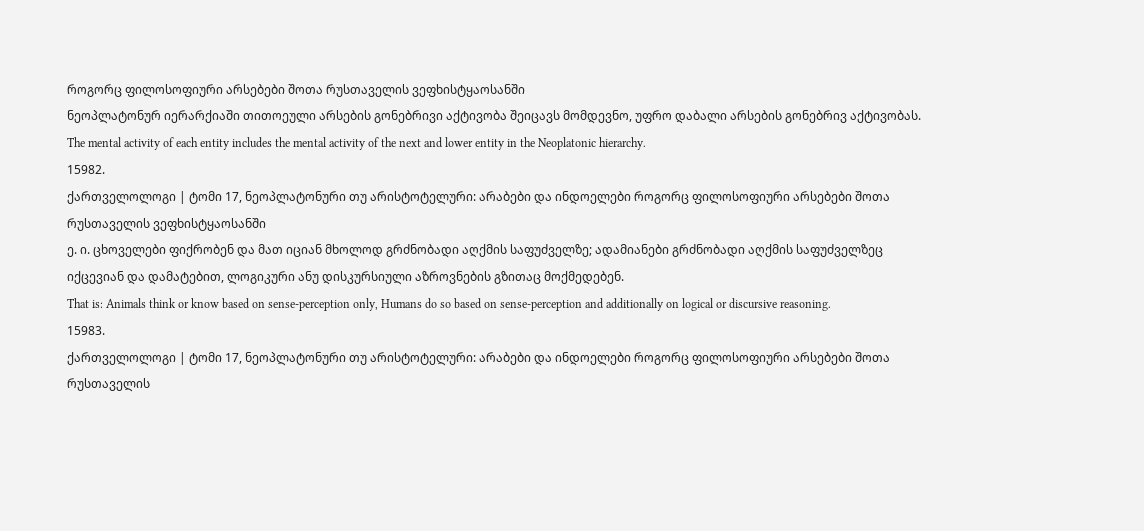როგორც ფილოსოფიური არსებები შოთა რუსთაველის ვეფხისტყაოსანში
ნეოპლატონურ იერარქიაში თითოეული არსების გონებრივი აქტივობა შეიცავს მომდევნო, უფრო დაბალი არსების გონებრივ აქტივობას.
The mental activity of each entity includes the mental activity of the next and lower entity in the Neoplatonic hierarchy.
15982.
ქართველოლოგი | ტომი 17, ნეოპლატონური თუ არისტოტელური: არაბები და ინდოელები როგორც ფილოსოფიური არსებები შოთა რუსთაველის ვეფხისტყაოსანში
ე. ი. ცხოველები ფიქრობენ და მათ იციან მხოლოდ გრძნობადი აღქმის საფუძველზე; ადამიანები გრძნობადი აღქმის საფუძველზეც იქცევიან და დამატებით, ლოგიკური ანუ დისკურსიული აზროვნების გზითაც მოქმედებენ.
That is: Animals think or know based on sense-perception only, Humans do so based on sense-perception and additionally on logical or discursive reasoning.
15983.
ქართველოლოგი | ტომი 17, ნეოპლატონური თუ არისტოტელური: არაბები და ინდოელები როგორც ფილოსოფიური არსებები შოთა რუსთაველის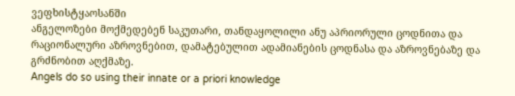ვეფხისტყაოსანში
ანგელოზები მოქმედებენ საკუთარი, თანდაყოლილი ანუ აპრიორული ცოდნითა და რაციონალური აზროვნებით, დამატებულით ადამიანების ცოდნასა და აზროვნებაზე და გრძნობით აღქმაზე.
Angels do so using their innate or a priori knowledge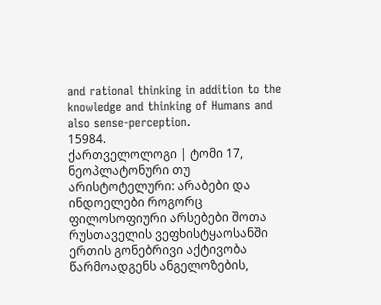and rational thinking in addition to the knowledge and thinking of Humans and also sense-perception.
15984.
ქართველოლოგი | ტომი 17, ნეოპლატონური თუ არისტოტელური: არაბები და ინდოელები როგორც ფილოსოფიური არსებები შოთა რუსთაველის ვეფხისტყაოსანში
ერთის გონებრივი აქტივობა წარმოადგენს ანგელოზების,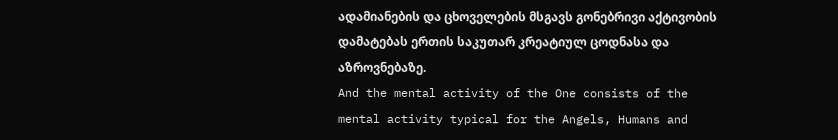ადამიანების და ცხოველების მსგავს გონებრივი აქტივობის დამატებას ერთის საკუთარ კრეატიულ ცოდნასა და აზროვნებაზე.
And the mental activity of the One consists of the mental activity typical for the Angels, Humans and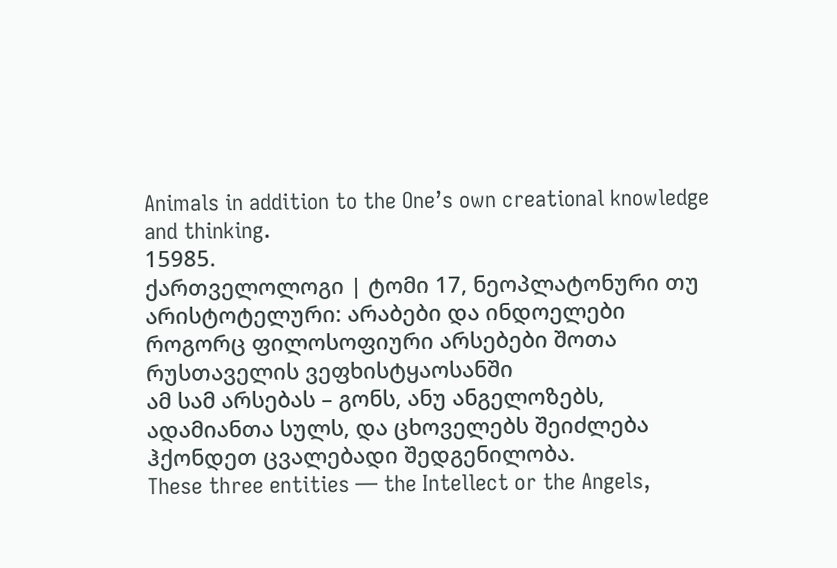Animals in addition to the One’s own creational knowledge and thinking.
15985.
ქართველოლოგი | ტომი 17, ნეოპლატონური თუ არისტოტელური: არაბები და ინდოელები როგორც ფილოსოფიური არსებები შოთა რუსთაველის ვეფხისტყაოსანში
ამ სამ არსებას – გონს, ანუ ანგელოზებს, ადამიანთა სულს, და ცხოველებს შეიძლება ჰქონდეთ ცვალებადი შედგენილობა.
These three entities — the Intellect or the Angels,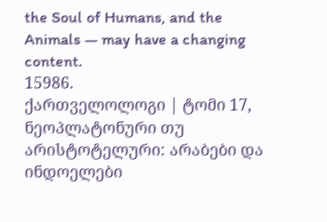the Soul of Humans, and the Animals — may have a changing content.
15986.
ქართველოლოგი | ტომი 17, ნეოპლატონური თუ არისტოტელური: არაბები და ინდოელები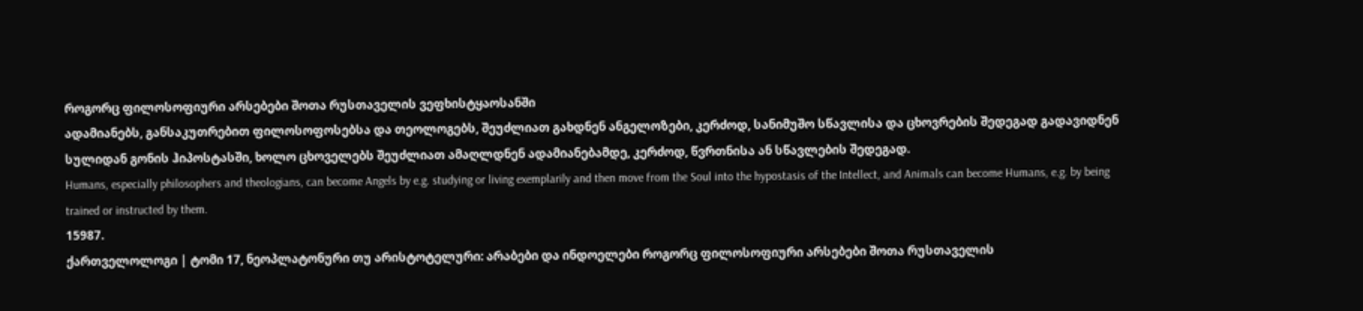როგორც ფილოსოფიური არსებები შოთა რუსთაველის ვეფხისტყაოსანში
ადამიანებს, განსაკუთრებით ფილოსოფოსებსა და თეოლოგებს, შეუძლიათ გახდნენ ანგელოზები, კერძოდ, სანიმუშო სწავლისა და ცხოვრების შედეგად გადავიდნენ სულიდან გონის ჰიპოსტასში, ხოლო ცხოველებს შეუძლიათ ამაღლდნენ ადამიანებამდე, კერძოდ, წვრთნისა ან სწავლების შედეგად.
Humans, especially philosophers and theologians, can become Angels by e.g. studying or living exemplarily and then move from the Soul into the hypostasis of the Intellect, and Animals can become Humans, e.g. by being trained or instructed by them.
15987.
ქართველოლოგი | ტომი 17, ნეოპლატონური თუ არისტოტელური: არაბები და ინდოელები როგორც ფილოსოფიური არსებები შოთა რუსთაველის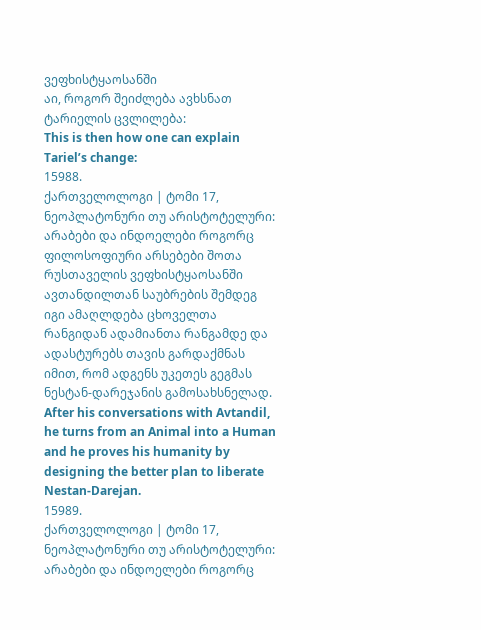ვეფხისტყაოსანში
აი, როგორ შეიძლება ავხსნათ ტარიელის ცვლილება:
This is then how one can explain Tariel’s change:
15988.
ქართველოლოგი | ტომი 17, ნეოპლატონური თუ არისტოტელური: არაბები და ინდოელები როგორც ფილოსოფიური არსებები შოთა რუსთაველის ვეფხისტყაოსანში
ავთანდილთან საუბრების შემდეგ იგი ამაღლდება ცხოველთა რანგიდან ადამიანთა რანგამდე და ადასტურებს თავის გარდაქმნას იმით, რომ ადგენს უკეთეს გეგმას ნესტან-დარეჯანის გამოსახსნელად.
After his conversations with Avtandil, he turns from an Animal into a Human and he proves his humanity by designing the better plan to liberate Nestan-Darejan.
15989.
ქართველოლოგი | ტომი 17, ნეოპლატონური თუ არისტოტელური: არაბები და ინდოელები როგორც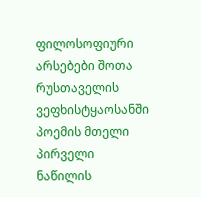ფილოსოფიური არსებები შოთა რუსთაველის ვეფხისტყაოსანში
პოემის მთელი პირველი ნაწილის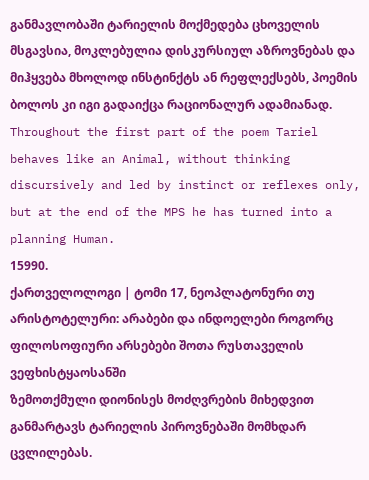განმავლობაში ტარიელის მოქმედება ცხოველის მსგავსია, მოკლებულია დისკურსიულ აზროვნებას და მიჰყვება მხოლოდ ინსტინქტს ან რეფლექსებს, პოემის ბოლოს კი იგი გადაიქცა რაციონალურ ადამიანად.
Throughout the first part of the poem Tariel behaves like an Animal, without thinking discursively and led by instinct or reflexes only, but at the end of the MPS he has turned into a planning Human.
15990.
ქართველოლოგი | ტომი 17, ნეოპლატონური თუ არისტოტელური: არაბები და ინდოელები როგორც ფილოსოფიური არსებები შოთა რუსთაველის ვეფხისტყაოსანში
ზემოთქმული დიონისეს მოძღვრების მიხედვით განმარტავს ტარიელის პიროვნებაში მომხდარ ცვლილებას.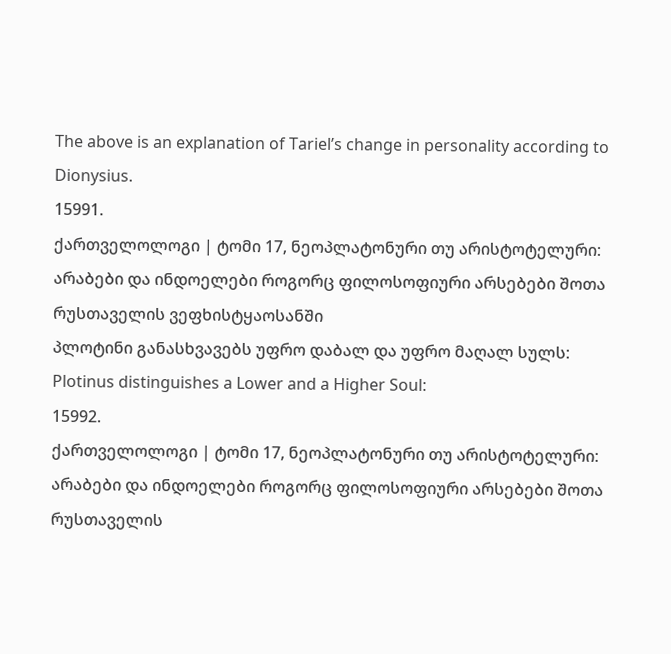The above is an explanation of Tariel’s change in personality according to Dionysius.
15991.
ქართველოლოგი | ტომი 17, ნეოპლატონური თუ არისტოტელური: არაბები და ინდოელები როგორც ფილოსოფიური არსებები შოთა რუსთაველის ვეფხისტყაოსანში
პლოტინი განასხვავებს უფრო დაბალ და უფრო მაღალ სულს:
Plotinus distinguishes a Lower and a Higher Soul:
15992.
ქართველოლოგი | ტომი 17, ნეოპლატონური თუ არისტოტელური: არაბები და ინდოელები როგორც ფილოსოფიური არსებები შოთა რუსთაველის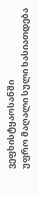ვეფხისტყაოსანში
უფრო მაღალი სული ხასიათდება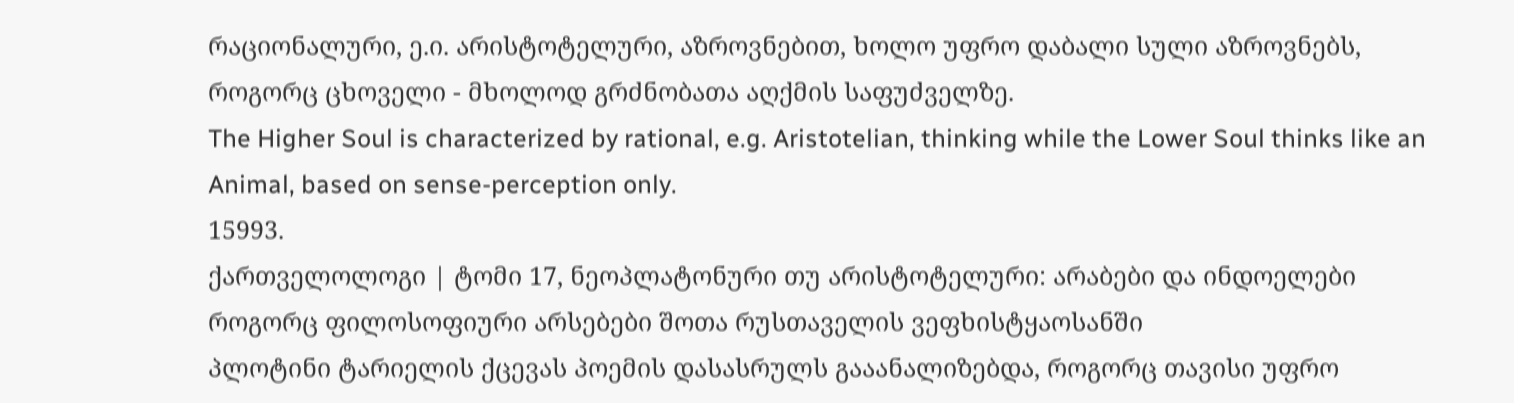რაციონალური, ე.ი. არისტოტელური, აზროვნებით, ხოლო უფრო დაბალი სული აზროვნებს, როგორც ცხოველი - მხოლოდ გრძნობათა აღქმის საფუძველზე.
The Higher Soul is characterized by rational, e.g. Aristotelian, thinking while the Lower Soul thinks like an Animal, based on sense-perception only.
15993.
ქართველოლოგი | ტომი 17, ნეოპლატონური თუ არისტოტელური: არაბები და ინდოელები როგორც ფილოსოფიური არსებები შოთა რუსთაველის ვეფხისტყაოსანში
პლოტინი ტარიელის ქცევას პოემის დასასრულს გააანალიზებდა, როგორც თავისი უფრო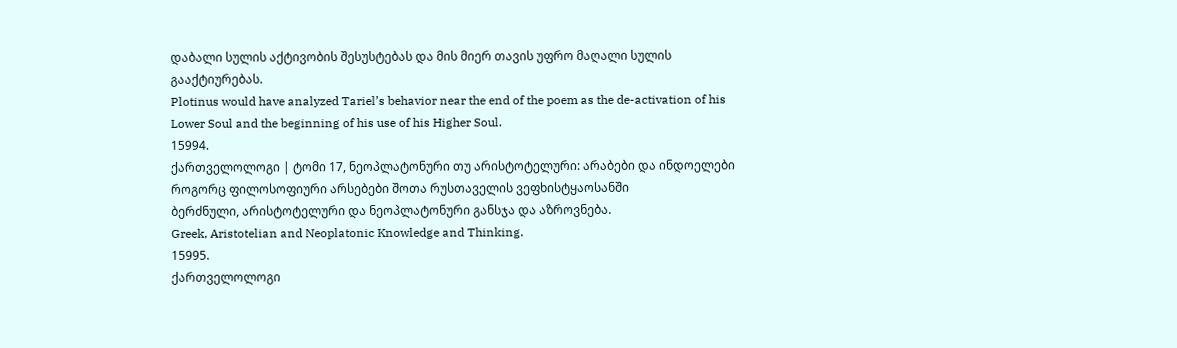დაბალი სულის აქტივობის შესუსტებას და მის მიერ თავის უფრო მაღალი სულის გააქტიურებას.
Plotinus would have analyzed Tariel’s behavior near the end of the poem as the de-activation of his Lower Soul and the beginning of his use of his Higher Soul.
15994.
ქართველოლოგი | ტომი 17, ნეოპლატონური თუ არისტოტელური: არაბები და ინდოელები როგორც ფილოსოფიური არსებები შოთა რუსთაველის ვეფხისტყაოსანში
ბერძნული, არისტოტელური და ნეოპლატონური განსჯა და აზროვნება.
Greek, Aristotelian and Neoplatonic Knowledge and Thinking.
15995.
ქართველოლოგი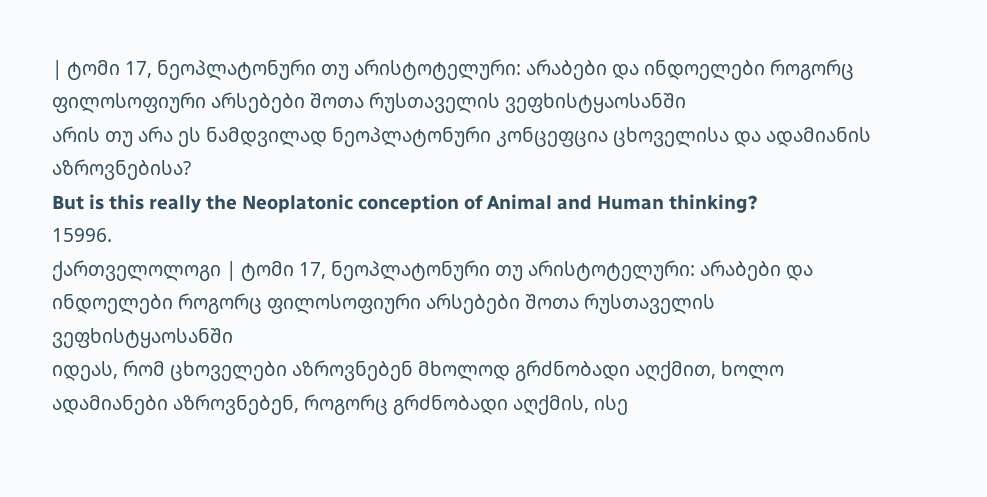| ტომი 17, ნეოპლატონური თუ არისტოტელური: არაბები და ინდოელები როგორც ფილოსოფიური არსებები შოთა რუსთაველის ვეფხისტყაოსანში
არის თუ არა ეს ნამდვილად ნეოპლატონური კონცეფცია ცხოველისა და ადამიანის აზროვნებისა?
But is this really the Neoplatonic conception of Animal and Human thinking?
15996.
ქართველოლოგი | ტომი 17, ნეოპლატონური თუ არისტოტელური: არაბები და ინდოელები როგორც ფილოსოფიური არსებები შოთა რუსთაველის ვეფხისტყაოსანში
იდეას, რომ ცხოველები აზროვნებენ მხოლოდ გრძნობადი აღქმით, ხოლო ადამიანები აზროვნებენ, როგორც გრძნობადი აღქმის, ისე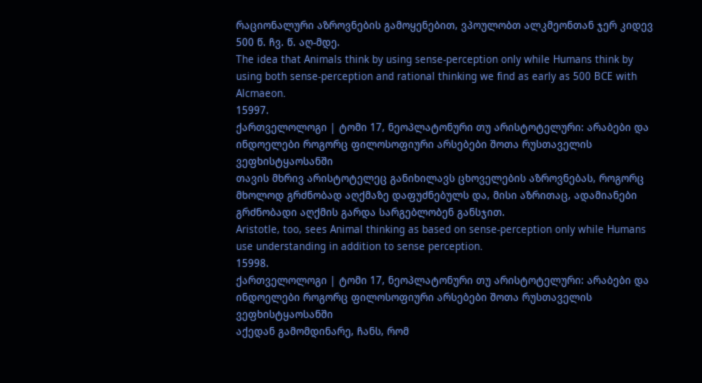რაციონალური აზროვნების გამოყენებით, ვპოულობთ ალკმეონთან ჯერ კიდევ 500 წ. ჩვ. წ. აღ-მდე.
The idea that Animals think by using sense-perception only while Humans think by using both sense-perception and rational thinking we find as early as 500 BCE with Alcmaeon.
15997.
ქართველოლოგი | ტომი 17, ნეოპლატონური თუ არისტოტელური: არაბები და ინდოელები როგორც ფილოსოფიური არსებები შოთა რუსთაველის ვეფხისტყაოსანში
თავის მხრივ არისტოტელეც განიხილავს ცხოველების აზროვნებას, როგორც მხოლოდ გრძნობად აღქმაზე დაფუძნებულს და, მისი აზრითაც, ადამიანები გრძნობადი აღქმის გარდა სარგებლობენ განსჯით.
Aristotle, too, sees Animal thinking as based on sense-perception only while Humans use understanding in addition to sense perception.
15998.
ქართველოლოგი | ტომი 17, ნეოპლატონური თუ არისტოტელური: არაბები და ინდოელები როგორც ფილოსოფიური არსებები შოთა რუსთაველის ვეფხისტყაოსანში
აქედან გამომდინარე, ჩანს, რომ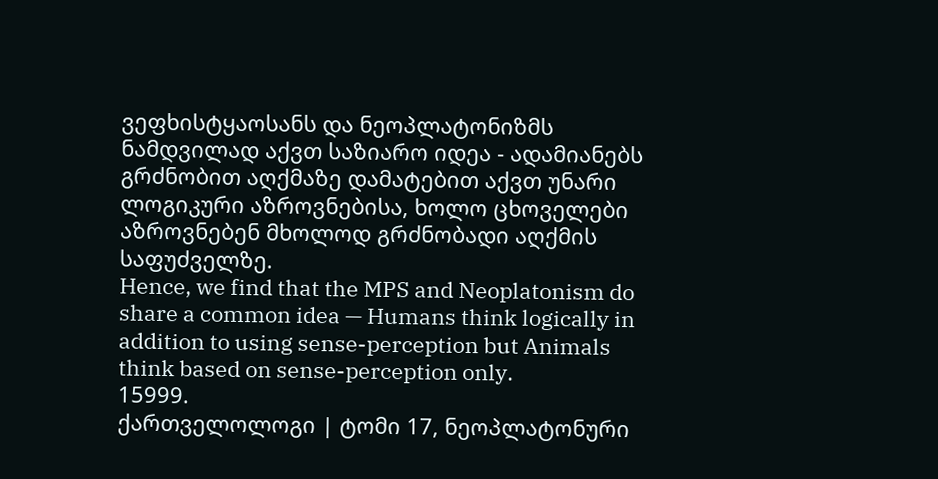ვეფხისტყაოსანს და ნეოპლატონიზმს ნამდვილად აქვთ საზიარო იდეა - ადამიანებს გრძნობით აღქმაზე დამატებით აქვთ უნარი ლოგიკური აზროვნებისა, ხოლო ცხოველები აზროვნებენ მხოლოდ გრძნობადი აღქმის საფუძველზე.
Hence, we find that the MPS and Neoplatonism do share a common idea — Humans think logically in addition to using sense-perception but Animals think based on sense-perception only.
15999.
ქართველოლოგი | ტომი 17, ნეოპლატონური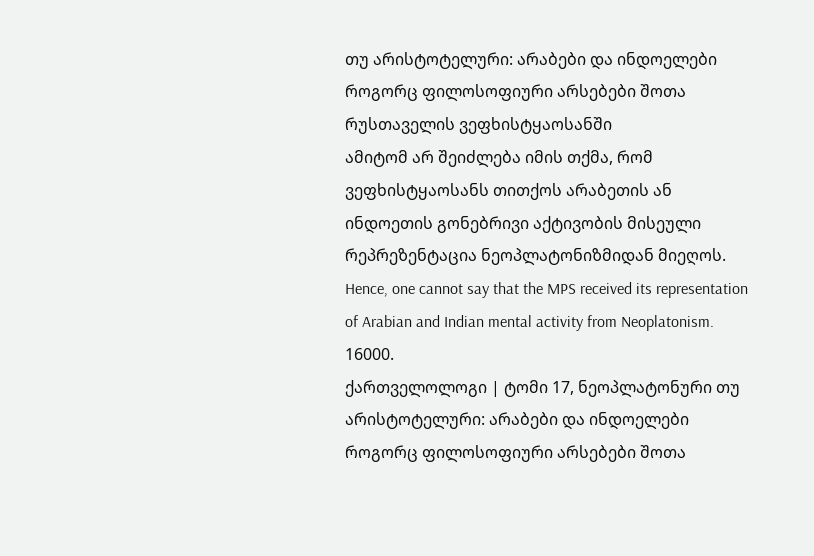თუ არისტოტელური: არაბები და ინდოელები როგორც ფილოსოფიური არსებები შოთა რუსთაველის ვეფხისტყაოსანში
ამიტომ არ შეიძლება იმის თქმა, რომ ვეფხისტყაოსანს თითქოს არაბეთის ან ინდოეთის გონებრივი აქტივობის მისეული რეპრეზენტაცია ნეოპლატონიზმიდან მიეღოს.
Hence, one cannot say that the MPS received its representation of Arabian and Indian mental activity from Neoplatonism.
16000.
ქართველოლოგი | ტომი 17, ნეოპლატონური თუ არისტოტელური: არაბები და ინდოელები როგორც ფილოსოფიური არსებები შოთა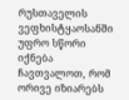რუსთაველის ვეფხისტყაოსანში
უფრო სწორი იქნება ჩავთვალოთ, რომ ორივე იზიარებს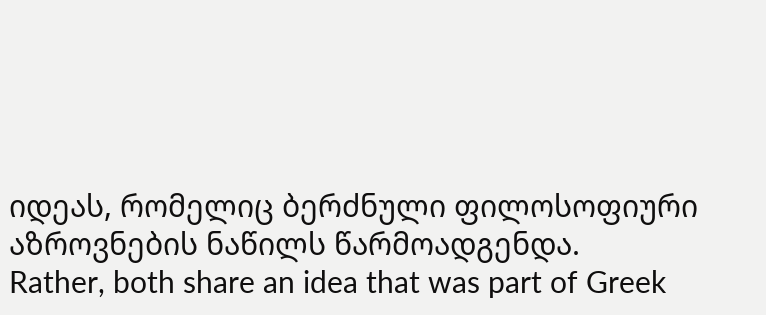იდეას, რომელიც ბერძნული ფილოსოფიური აზროვნების ნაწილს წარმოადგენდა.
Rather, both share an idea that was part of Greek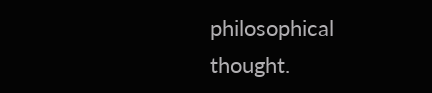philosophical thought.